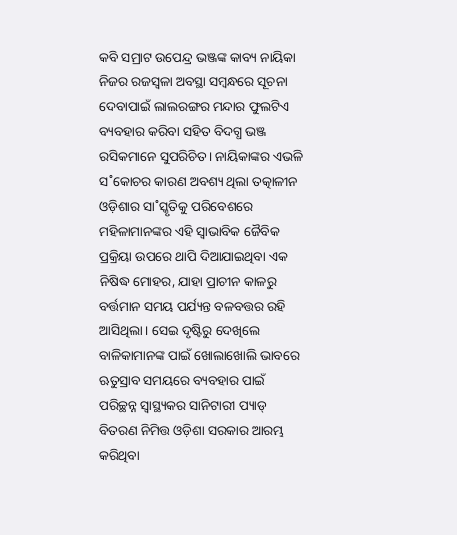କବି ସମ୍ରାଟ ଉପେନ୍ଦ୍ର ଭଞ୍ଜଙ୍କ କାବ୍ୟ ନାୟିକା ନିଜର ରଜସ୍ବଳା ଅବସ୍ଥା ସମ୍ବନ୍ଧରେ ସୂଚନା ଦେବାପାଇଁ ଲାଲରଙ୍ଗର ମନ୍ଦାର ଫୁଲଟିଏ ବ୍ୟବହାର କରିବା ସହିତ ବିଦଗ୍ଧ ଭଞ୍ଜ ରସିକମାନେ ସୁପରିଚିତ। ନାୟିକାଙ୍କର ଏଭଳି ସ˚କୋଚର କାରଣ ଅବଶ୍ୟ ଥିଲା ତତ୍କାଳୀନ ଓଡ଼ିଶାର ସା˚ସ୍କୃତିକୁ ପରିବେଶରେ ମହିଳାମାନଙ୍କର ଏହି ସ୍ବାଭାବିକ ଜୈବିକ ପ୍ରକ୍ରିୟା ଉପରେ ଥାପି ଦିଆଯାଇଥିବା ଏକ ନିଷିଦ୍ଧ ମୋହର, ଯାହା ପ୍ରାଚୀନ କାଳରୁ ବର୍ତ୍ତମାନ ସମୟ ପର୍ଯ୍ୟନ୍ତ ବଳବତ୍ତର ରହି ଆସିଥିଲା। ସେଇ ଦୃଷ୍ଟିରୁ ଦେଖିଲେ ବାଳିକାମାନଙ୍କ ପାଇଁ ଖୋଲାଖୋଲି ଭାବରେ ଋତୁସ୍ରାବ ସମୟରେ ବ୍ୟବହାର ପାଇଁ ପରିଚ୍ଛନ୍ନ ସ୍ବାସ୍ଥ୍ୟକର ସାନିଟାରୀ ପ୍ୟାଡ୍ ବିତରଣ ନିମିତ୍ତ ଓଡ଼ିଶା ସରକାର ଆରମ୍ଭ କରିଥିବା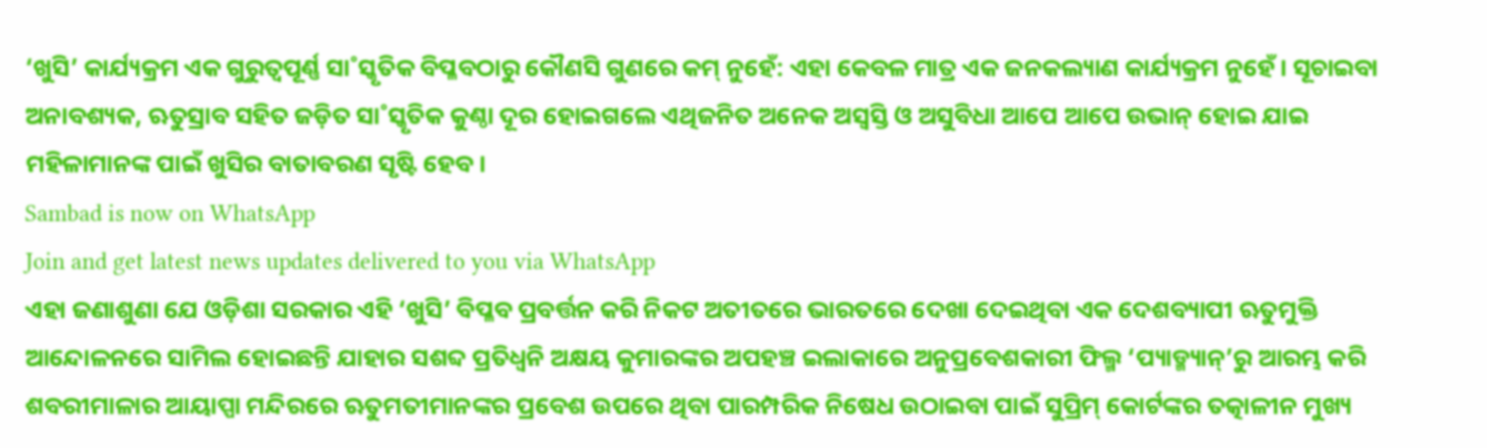‘ଖୁସି’ କାର୍ଯ୍ୟକ୍ରମ ଏକ ଗୁରୁତ୍ବପୂର୍ଣ୍ଣ ସା˚ସ୍କୃତିକ ବିପ୍ଳବଠାରୁ କୌଣସି ଗୁଣରେ କମ୍ ନୁହେଁ: ଏହା କେବଳ ମାତ୍ର ଏକ ଜନକଲ୍ୟାଣ କାର୍ଯ୍ୟକ୍ରମ ନୁହେଁ। ସୂଚାଇବା ଅନାବଶ୍ୟକ, ଋତୁସ୍ରାବ ସହିତ ଜଡ଼ିତ ସା˚ସ୍କୃତିକ କୁଣ୍ଠା ଦୂର ହୋଇଗଲେ ଏଥିଜନିତ ଅନେକ ଅସ୍ବସ୍ତି ଓ ଅସୁବିଧା ଆପେ ଆପେ ଉଭାନ୍ ହୋଇ ଯାଇ ମହିଳାମାନଙ୍କ ପାଇଁ ଖୁସିର ବାତାବରଣ ସୃଷ୍ଟି ହେବ।
Sambad is now on WhatsApp
Join and get latest news updates delivered to you via WhatsApp
ଏହା ଜଣାଶୁଣା ଯେ ଓଡ଼ିଶା ସରକାର ଏହି ‘ଖୁସି’ ବିପ୍ଳବ ପ୍ରବର୍ତ୍ତନ କରି ନିକଟ ଅତୀତରେ ଭାରତରେ ଦେଖା ଦେଇଥିବା ଏକ ଦେଶବ୍ୟାପୀ ଋତୁମୁକ୍ତି ଆନ୍ଦୋଳନରେ ସାମିଲ ହୋଇଛନ୍ତି ଯାହାର ସଶବ୍ଦ ପ୍ରତିଧ୍ବନି ଅକ୍ଷୟ କୁମାରଙ୍କର ଅପହଞ୍ଚ ଇଲାକାରେ ଅନୁପ୍ରବେଶକାରୀ ଫିଲ୍ମ ‘ପ୍ୟାଡ୍ମ୍ୟାନ୍’ରୁ ଆରମ୍ଭ କରି ଶବରୀମାଳାର ଆୟାପ୍ପା ମନ୍ଦିରରେ ଋତୁମତୀମାନଙ୍କର ପ୍ରବେଶ ଉପରେ ଥିବା ପାରମ୍ପରିକ ନିଷେଧ ଉଠାଇବା ପାଇଁ ସୁପ୍ରିମ୍ କୋର୍ଟଙ୍କର ତତ୍କାଳୀନ ମୁଖ୍ୟ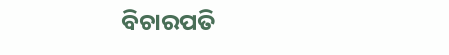ବିଚାରପତି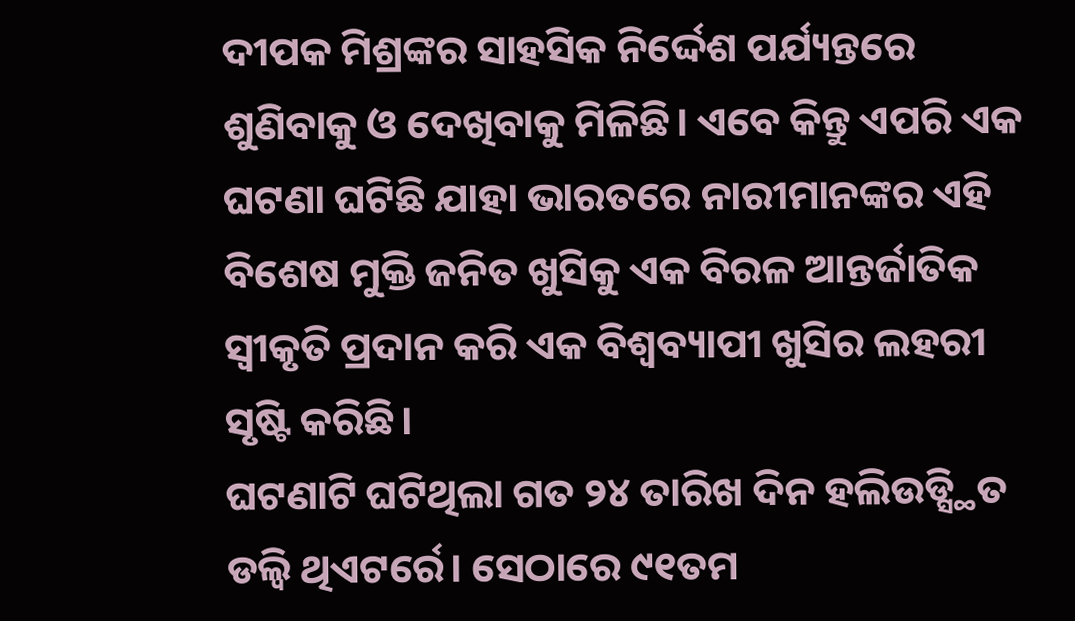ଦୀପକ ମିଶ୍ରଙ୍କର ସାହସିକ ନିର୍ଦ୍ଦେଶ ପର୍ଯ୍ୟନ୍ତରେ ଶୁଣିବାକୁ ଓ ଦେଖିବାକୁ ମିଳିଛି। ଏବେ କିନ୍ତୁ ଏପରି ଏକ ଘଟଣା ଘଟିଛି ଯାହା ଭାରତରେ ନାରୀମାନଙ୍କର ଏହି ବିଶେଷ ମୁକ୍ତି ଜନିତ ଖୁସିକୁ ଏକ ବିରଳ ଆନ୍ତର୍ଜାତିକ ସ୍ବୀକୃତି ପ୍ରଦାନ କରି ଏକ ବିଶ୍ବବ୍ୟାପୀ ଖୁସିର ଲହରୀ ସୃଷ୍ଟି କରିଛି।
ଘଟଣାଟି ଘଟିଥିଲା ଗତ ୨୪ ତାରିଖ ଦିନ ହଲିଉଡ୍ସ୍ଥିତ ଡଲ୍ବି ଥିଏଟର୍ରେ। ସେଠାରେ ୯୧ତମ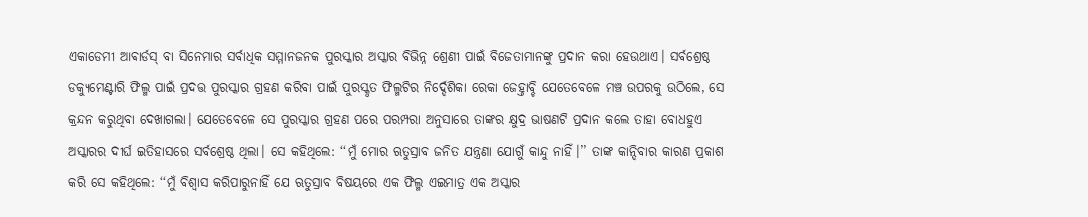ଏକାଡେମୀ ଆଵାର୍ଡସ୍ ବା ସିନେମାର ସର୍ବାଧିକ ସମ୍ମାନଜନକ ପୁରସ୍କାର ଅସ୍କାର ବିଭିନ୍ନ ଶ୍ରେଣୀ ପାଇଁ ବିଜେତାମାନଙ୍କୁ ପ୍ରଦାନ କରା ହେଉଥାଏ। ସର୍ବଶ୍ରେଷ୍ଠ ଡକ୍ୟୁମେଣ୍ଟାରି ଫିଲ୍ମ ପାଇଁ ପ୍ରଦତ୍ତ ପୁରସ୍କାର ଗ୍ରହଣ କରିବା ପାଇଁ ପୁରସ୍କୃତ ଫିଲ୍ମଟିର ନିର୍ଦ୍ଦେଶିକା ରେକା ଜେହ୍ତାବ୍ଚି ଯେତେବେଳେ ମଞ୍ଚ ଉପରକୁ ଉଠିଲେ, ସେ କ୍ରନ୍ଦନ କରୁଥିବା ଦେଖାଗଲା। ଯେତେବେଳେ ସେ ପୁରସ୍କାର ଗ୍ରହଣ ପରେ ପରମ୍ପରା ଅନୁସାରେ ତାଙ୍କର କ୍ଷୁଦ୍ର ଭାଷଣଟି ପ୍ରଦାନ କଲେ ତାହା ବୋଧହୁଏ ଅସ୍କାରର ଦୀର୍ଘ ଇତିହାସରେ ସର୍ବଶ୍ରେଷ୍ଠ ଥିଲା। ସେ କହିଥିଲେ: ‘‘ମୁଁ ମୋର ଋତୁସ୍ରାବ ଜନିତ ଯନ୍ତ୍ରଣା ଯୋଗୁଁ କାନ୍ଦୁ ନାହିଁ।’’ ତାଙ୍କ କାନ୍ଦିବାର କାରଣ ପ୍ରକାଶ କରି ସେ କହିଥିଲେ: ‘‘ମୁଁ ବିଶ୍ବାସ କରିପାରୁନାହିଁ ଯେ ଋତୁସ୍ରାବ ବିଷୟରେ ଏକ ଫିଲ୍ମ ଏଇମାତ୍ର ଏକ ଅସ୍କାର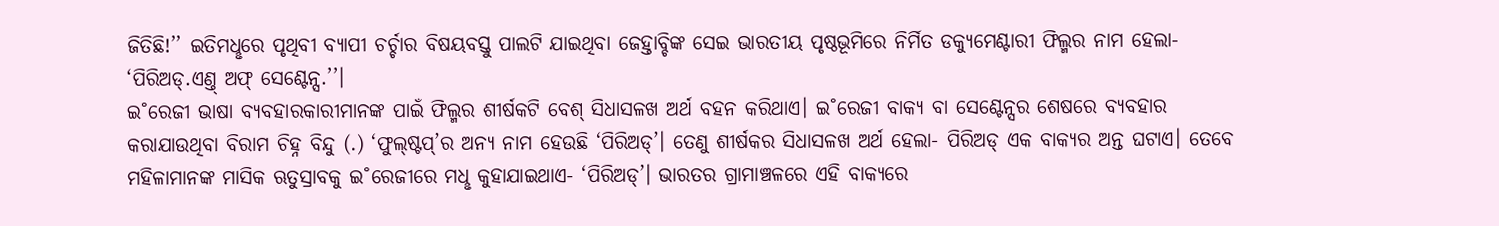ଜିତିଛି!’’ ଇତିମଧୢରେ ପୃଥିବୀ ବ୍ୟାପୀ ଚର୍ଚ୍ଚାର ବିଷୟବସ୍ତୁ ପାଲଟି ଯାଇଥିବା ଜେହ୍ତାବ୍ଚିଙ୍କ ସେଇ ଭାରତୀୟ ପୃଷ୍ଠଭୂମିରେ ନିର୍ମିତ ଡକ୍ୟୁମେଣ୍ଟାରୀ ଫିଲ୍ମର ନାମ ହେଲା- ‘ପିରିଅଡ୍.ଏଣ୍ତ୍ ଅଫ୍ ସେଣ୍ଟେନ୍ସ.’’।
ଇ˚ରେଜୀ ଭାଷା ବ୍ୟବହାରକାରୀମାନଙ୍କ ପାଇଁ ଫିଲ୍ମର ଶୀର୍ଷକଟି ବେଶ୍ ସିଧାସଳଖ ଅର୍ଥ ବହନ କରିଥାଏ। ଇ˚ରେଜୀ ବାକ୍ୟ ବା ସେଣ୍ଟେନ୍ସର ଶେଷରେ ବ୍ୟବହାର କରାଯାଉଥିବା ବିରାମ ଚିହ୍ନ ବିନ୍ଦୁ (.) ‘ଫୁଲ୍ଷ୍ଟପ୍’ର ଅନ୍ୟ ନାମ ହେଉଛି ‘ପିରିଅଡ୍’। ତେଣୁ ଶୀର୍ଷକର ସିଧାସଳଖ ଅର୍ଥ ହେଲା- ପିରିଅଡ୍ ଏକ ବାକ୍ୟର ଅନ୍ତ ଘଟାଏ। ତେବେ ମହିଳାମାନଙ୍କ ମାସିକ ଋତୁସ୍ରାବକୁ ଇ˚ରେଜୀରେ ମଧୢ କୁହାଯାଇଥାଏ- ‘ପିରିଅଡ୍’। ଭାରତର ଗ୍ରାମାଞ୍ଚଳରେ ଏହି ବାକ୍ୟରେ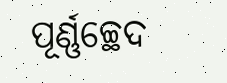ପୂର୍ଣ୍ଣଚ୍ଛେଦ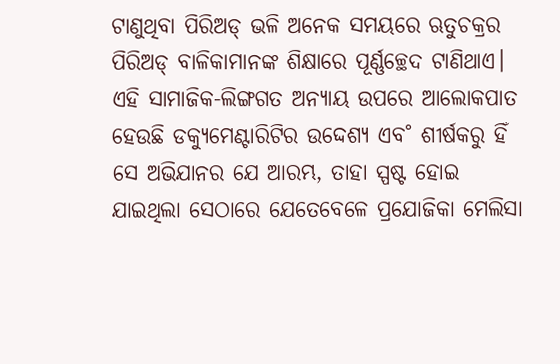ଟାଣୁଥିବା ପିରିଅଡ୍ ଭଳି ଅନେକ ସମୟରେ ଋତୁଚକ୍ରର ପିରିଅଡ୍ ବାଳିକାମାନଙ୍କ ଶିକ୍ଷାରେ ପୂର୍ଣ୍ଣଚ୍ଛେଦ ଟାଣିଥାଏ। ଏହି ସାମାଜିକ-ଲିଙ୍ଗଗତ ଅନ୍ୟାୟ ଉପରେ ଆଲୋକପାତ ହେଉଛି ଡକ୍ୟୁମେଣ୍ଟାରିଟିର ଉଦ୍ଦେଶ୍ୟ ଏବ˚ ଶୀର୍ଷକରୁ ହିଁ ସେ ଅଭିଯାନର ଯେ ଆରମ୍ଭ, ତାହା ସ୍ପଷ୍ଟ ହୋଇ ଯାଇଥିଲା ସେଠାରେ ଯେତେବେଳେ ପ୍ରଯୋଜିକା ମେଲିସା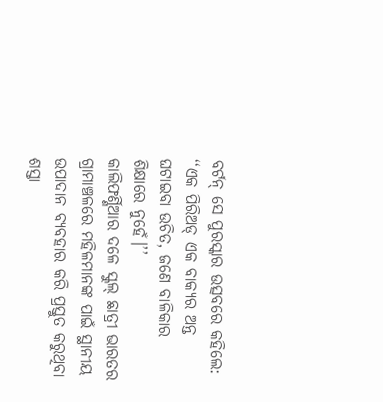ବର୍ଟନ୍ ସେ ପୁରସ୍କାର ଉତ୍ସବରେ କହିଲେ: ‘‘ଏକ ପିରିଅଡ୍ ଏକ ବାକ୍ୟର ଅନ୍ତ ଘଟାଇବା ଉଚିତ, ଜଣେ ବାଳିକାର ଶିକ୍ଷାରେ ନୁହେଁ।’’
କାଲିଫର୍ଣ୍ଣିଆର ଦଳେ ସ୍କୁଲ୍ ଛାତ୍ରୀ ଭାରତର ଗ୍ରାମାଞ୍ଚଳରେ ମହିଳମାନଙ୍କ ପାଇଁ ସ୍ଥାନୀୟ ଉପାଦାନ ବ୍ୟବହାର କରି ପ୍ରସ୍ତୁତ କରୁଥିବା ଶସ୍ତା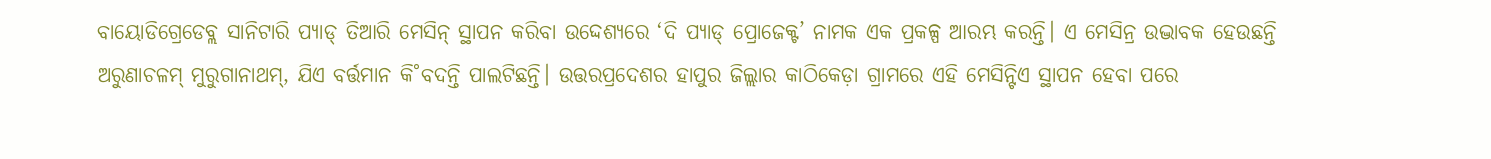ବାୟୋଡିଗ୍ରେଡେବ୍ଲ ସାନିଟାରି ପ୍ୟାଡ୍ ତିଆରି ମେସିନ୍ ସ୍ଥାପନ କରିବା ଉଦ୍ଦେଶ୍ୟରେ ‘ଦି ପ୍ୟାଡ୍ ପ୍ରୋଜେକ୍ଟ’ ନାମକ ଏକ ପ୍ରକଳ୍ପ ଆରମ୍ଭ କରନ୍ତି। ଏ ମେସିନ୍ର ଉଦ୍ଭାବକ ହେଉଛନ୍ତି ଅରୁଣାଚଳମ୍ ମୁରୁଗାନାଥମ୍, ଯିଏ ବର୍ତ୍ତମାନ କି˚ବଦନ୍ତି ପାଲଟିଛନ୍ତି। ଉତ୍ତରପ୍ରଦେଶର ହାପୁର ଜିଲ୍ଲାର କାଠିକେଡ଼ା ଗ୍ରାମରେ ଏହି ମେସିନ୍ଟିଏ ସ୍ଥାପନ ହେବା ପରେ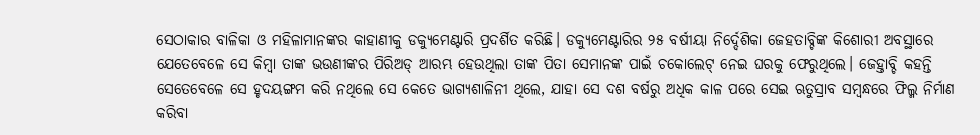ସେଠାକାର ବାଳିକା ଓ ମହିଳାମାନଙ୍କର କାହାଣୀକୁ ଡକ୍ୟୁମେଣ୍ଟାରି ପ୍ରଦର୍ଶିତ କରିଛି। ଡକ୍ୟୁମେଣ୍ଟାରିର ୨୫ ବର୍ଷୀୟା ନିର୍ଦ୍ଦେଶିକା ଜେହତାବ୍ଚିଙ୍କ କିଶୋରୀ ଅବସ୍ଥାରେ ଯେତେବେଳେ ସେ କିମ୍ବା ତାଙ୍କ ଭଉଣୀଙ୍କର ପିରିଅଡ୍ ଆରମ୍ଭ ହେଉଥିଲା ତାଙ୍କ ପିତା ସେମାନଙ୍କ ପାଇଁ ଚକୋଲେଟ୍ ନେଇ ଘରକୁ ଫେରୁଥିଲେ। ଜେହ୍ତାବ୍ଚି କହନ୍ତି ସେତେବେଳେ ସେ ହୃଦୟଙ୍ଗମ କରି ନଥିଲେ ସେ କେତେ ଭାଗ୍ୟଶାଳିନୀ ଥିଲେ, ଯାହା ସେ ଦଶ ବର୍ଷରୁ ଅଧିକ କାଳ ପରେ ସେଇ ଋତୁସ୍ରାବ ସମ୍ବନ୍ଧରେ ଫିଲ୍ମ ନିର୍ମାଣ କରିବା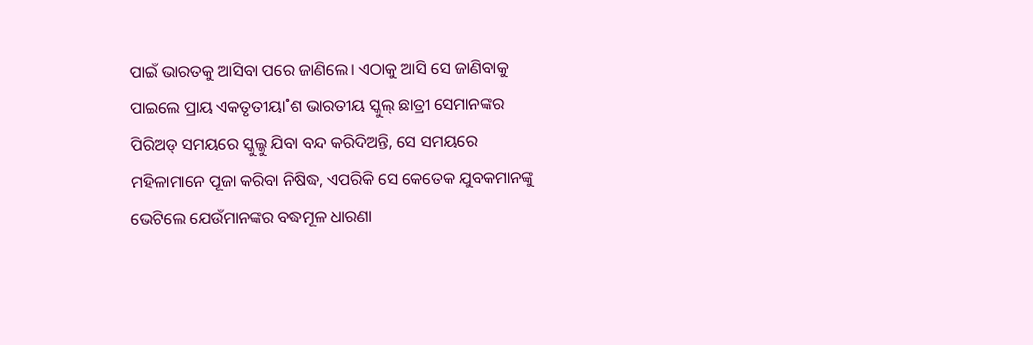ପାଇଁ ଭାରତକୁ ଆସିବା ପରେ ଜାଣିଲେ। ଏଠାକୁ ଆସି ସେ ଜାଣିବାକୁ ପାଇଲେ ପ୍ରାୟ ଏକତୃତୀୟା˚ଶ ଭାରତୀୟ ସ୍କୁଲ୍ ଛାତ୍ରୀ ସେମାନଙ୍କର ପିରିଅଡ୍ ସମୟରେ ସ୍କୁଲ୍କୁ ଯିବା ବନ୍ଦ କରିଦିଅନ୍ତି, ସେ ସମୟରେ ମହିଳାମାନେ ପୂଜା କରିବା ନିଷିଦ୍ଧ, ଏପରିକି ସେ କେତେକ ଯୁବକମାନଙ୍କୁ ଭେଟିଲେ ଯେଉଁମାନଙ୍କର ବଦ୍ଧମୂଳ ଧାରଣା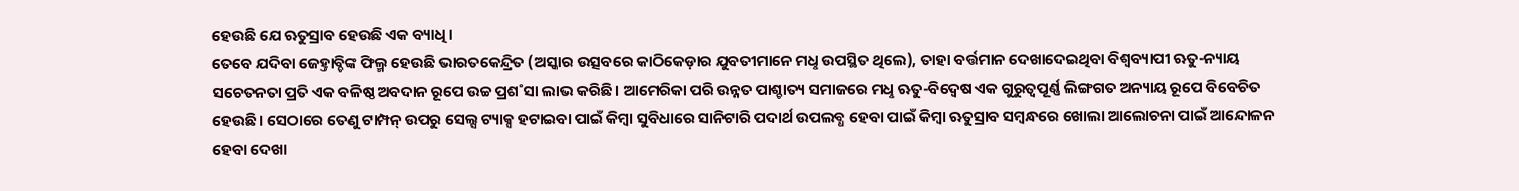ହେଉଛି ଯେ ଋତୁସ୍ରାବ ହେଉଛି ଏକ ବ୍ୟାଧି।
ତେବେ ଯଦିବା ଜେହ୍ତାବ୍ଚିଙ୍କ ଫିଲ୍ମ ହେଉଛି ଭାରତକେନ୍ଦ୍ରିତ (ଅସ୍କାର ଉତ୍ସବରେ କାଠିକେଡ଼ାର ଯୁବତୀମାନେ ମଧୢ ଉପସ୍ଥିତ ଥିଲେ), ତାହା ବର୍ତ୍ତମାନ ଦେଖାଦେଇଥିବା ବିଶ୍ବବ୍ୟାପୀ ଋତୁ-ନ୍ୟାୟ ସଚେତନତା ପ୍ରତି ଏକ ବଳିଷ୍ଠ ଅବଦାନ ରୂପେ ଉଚ୍ଚ ପ୍ରଶ˚ସା ଲାଭ କରିଛି। ଆମେରିକା ପରି ଉନ୍ନତ ପାଶ୍ଚାତ୍ୟ ସମାଜରେ ମଧୢ ଋତୁ-ବିଦ୍ବେଷ ଏକ ଗୁରୁତ୍ବପୂର୍ଣ୍ଣ ଲିଙ୍ଗଗତ ଅନ୍ୟାୟ ରୂପେ ବିବେଚିତ ହେଉଛି। ସେଠାରେ ତେଣୁ ଟାମ୍ପନ୍ ଉପରୁ ସେଲ୍ସ ଟ୍ୟାକ୍ସ ହଟାଇବା ପାଇଁ କିମ୍ବା ସୁବିଧାରେ ସାନିଟାରି ପଦାର୍ଥ ଉପଲବ୍ଧ ହେବା ପାଇଁ କିମ୍ବା ଋତୁସ୍ରାବ ସମ୍ବନ୍ଧରେ ଖୋଲା ଆଲୋଚନା ପାଇଁ ଆନ୍ଦୋଳନ ହେବା ଦେଖା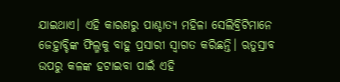ଯାଇଥାଏ। ଏହି କାରଣରୁ ପାଶ୍ଚାତ୍ୟ ମହିଳା ସେଲିବ୍ରିଟିମାନେ ଜେହ୍ତାବ୍ଚିଙ୍କ ଫିଲ୍ମକୁ ବାହୁ ପ୍ରସାରୀ ସ୍ବାଗତ କରିଛନ୍ତି। ଋତୁସ୍ରାବ ଉପରୁ କଳଙ୍କ ହଟାଇବା ପାଇଁ ଏହି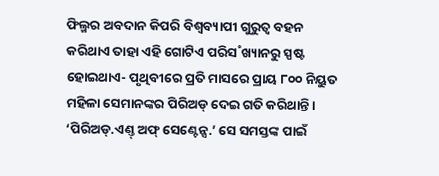ଫିଲ୍ମର ଅବଦାନ କିପରି ବିଶ୍ବବ୍ୟାପୀ ଗୁରୁତ୍ବ ବହନ କରିଥାଏ ତାହା ଏହି ଗୋଟିଏ ପରିସ˚ଖ୍ୟାନରୁ ସ୍ପଷ୍ଟ ହୋଇଥାଏ- ପୃଥିବୀରେ ପ୍ରତି ମାସରେ ପ୍ରାୟ ୮୦୦ ନିୟୁତ ମହିଳା ସେମାନଙ୍କର ପିରିଅଡ୍ ଦେଇ ଗତି କରିଥାନ୍ତି। ‘ପିରିଅଡ୍.ଏଣ୍ତ୍ ଅଫ୍ ସେଣ୍ଟେନ୍ସ.’ ସେ ସମସ୍ତଙ୍କ ପାଇଁ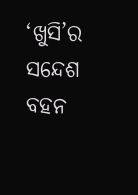‘ଖୁସି’ର ସନ୍ଦେଶ ବହନ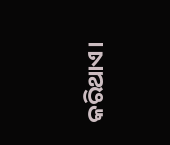କରିଥାଏ।